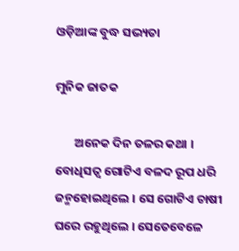ଓଡ଼ିଆଙ୍କ ବୁଦ୍ଧ ସଭ୍ୟତା

ମୁନିକ ଜାତକ

       ଅନେକ ଦିନ ତଳର କଥା । ବୋଧିସତ୍ୱ ଗୋଟିଏ ବଳଦ ରୂପ ଧରି ଜନ୍ମହୋଇଥିଲେ । ସେ ଗୋଟିଏ ଚାଷୀ ଘରେ ରହୁଥିଲେ । ସେତେବେଳେ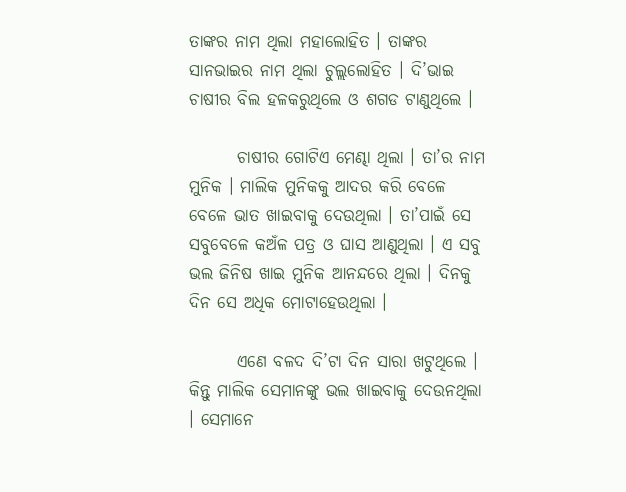ତାଙ୍କର ନାମ ଥିଲା ମହାଲୋହିତ । ତାଙ୍କର ସାନଭାଇର ନାମ ଥିଲା ଚୁଲ୍ଲଲୋହିତ । ଦି’ଭାଇ ଚାଷୀର ବିଲ ହଳକରୁଥିଲେ ଓ ଶଗଡ ଟାଣୁଥିଲେ ।

       ଚାଷୀର ଗୋଟିଏ ମେଣ୍ଢା ଥିଲା । ତା’ର ନାମ ମୁନିକ । ମାଲିକ ମୁନିକକୁ ଆଦର କରି ବେଳେ ବେଳେ ଭାତ ଖାଇବାକୁ ଦେଉଥିଲା । ତା’ପାଇଁ ସେ ସବୁବେଳେ କଅଁଳ ପତ୍ର ଓ ଘାସ ଆଣୁଥିଲା । ଏ ସବୁ ଭଲ ଜିନିଷ ଖାଇ ମୁନିକ ଆନନ୍ଦରେ ଥିଲା । ଦିନକୁ ଦିନ ସେ ଅଧିକ ମୋଟାହେଉଥିଲା ।

       ଏଣେ ବଳଦ ଦି’ଟା ଦିନ ସାରା ଖଟୁଥିଲେ । କିନ୍ତୁ ମାଲିକ ସେମାନଙ୍କୁ ଭଲ ଖାଇବାକୁ ଦେଉନଥିଲା । ସେମାନେ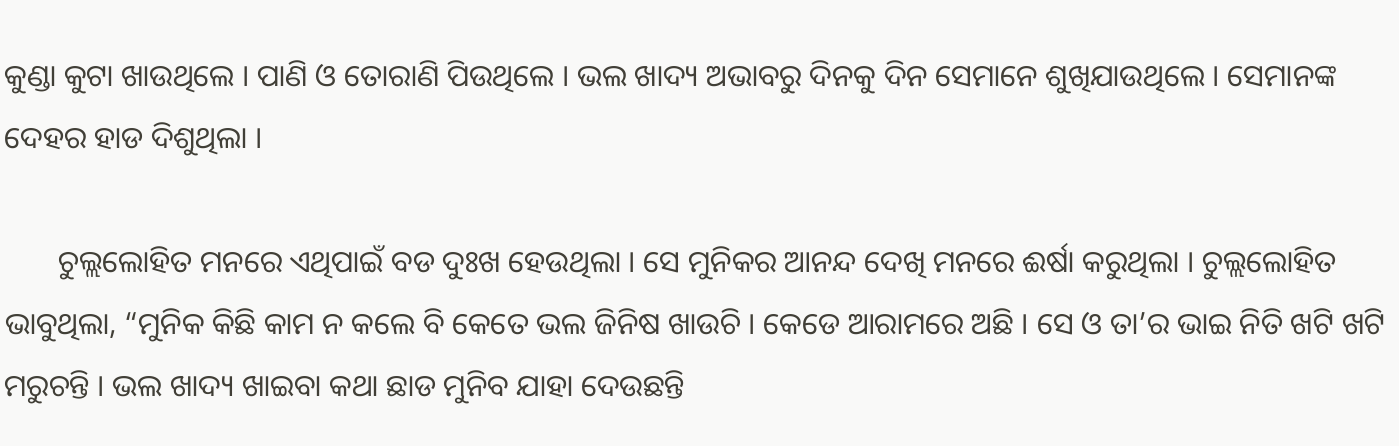କୁଣ୍ଡା କୁଟା ଖାଉଥିଲେ । ପାଣି ଓ ତୋରାଣି ପିଉଥିଲେ । ଭଲ ଖାଦ୍ୟ ଅଭାବରୁ ଦିନକୁ ଦିନ ସେମାନେ ଶୁଖିଯାଉଥିଲେ । ସେମାନଙ୍କ ଦେହର ହାଡ ଦିଶୁଥିଲା ।

       ଚୁଲ୍ଲଲୋହିତ ମନରେ ଏଥିପାଇଁ ବଡ ଦୁଃଖ ହେଉଥିଲା । ସେ ମୁନିକର ଆନନ୍ଦ ଦେଖି ମନରେ ଈର୍ଷା କରୁଥିଲା । ଚୁଲ୍ଲଲୋହିତ ଭାବୁଥିଲା, “ମୁନିକ କିଛି କାମ ନ କଲେ ବି କେତେ ଭଲ ଜିନିଷ ଖାଉଚି । କେଡେ ଆରାମରେ ଅଛି । ସେ ଓ ତା’ର ଭାଇ ନିତି ଖଟି ଖଟି ମରୁଚନ୍ତି । ଭଲ ଖାଦ୍ୟ ଖାଇବା କଥା ଛାଡ ମୁନିବ ଯାହା ଦେଉଛନ୍ତି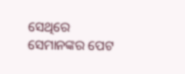ସେଥିରେ ସେମାନଙ୍କର ପେଟ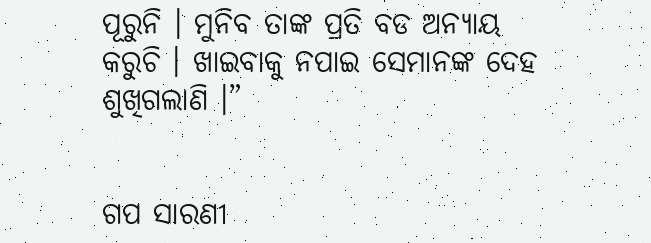ପୂରୁନି । ମୁନିବ ତାଙ୍କ ପ୍ରତି ବଡ ଅନ୍ୟାୟ କରୁଚି । ଖାଇବାକୁ ନପାଇ ସେମାନଙ୍କ ଦେହ ଶୁଖିଗଲାଣି ।”


ଗପ ସାରଣୀ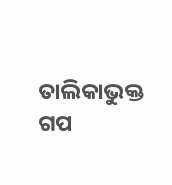ତାଲିକାଭୁକ୍ତ ଗପ